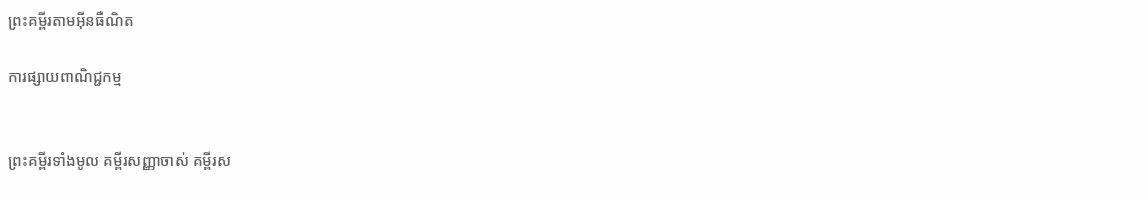ព្រះគម្ពីរតាមអ៊ីនធឺណិត

ការផ្សាយពាណិជ្ជកម្ម


ព្រះគម្ពីរទាំងមូល គម្ពីរសញ្ញាចាស់ គម្ពីរស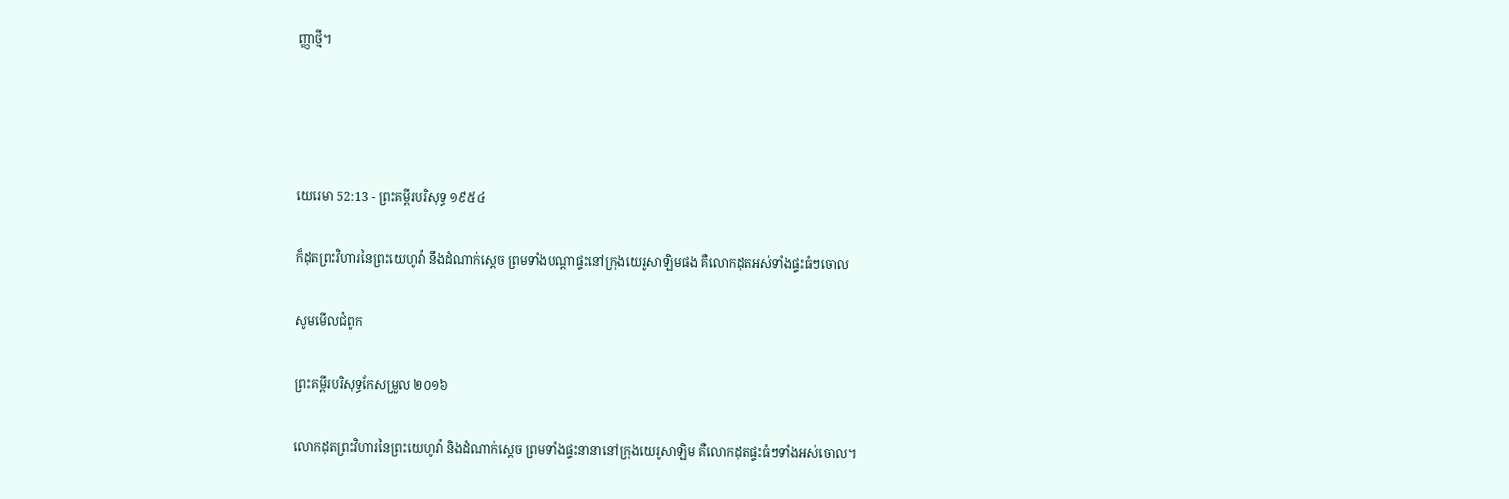ញ្ញាថ្មី។




យេរេមា 52:13 - ព្រះគម្ពីរបរិសុទ្ធ ១៩៥៤

ក៏ដុតព្រះ‌វិហារនៃព្រះ‌យេហូវ៉ា នឹងដំណាក់ស្តេច ព្រមទាំងបណ្តាផ្ទះនៅក្រុងយេរូ‌សាឡិមផង គឺលោកដុតអស់ទាំងផ្ទះធំៗចោល

សូមមើលជំពូក

ព្រះគម្ពីរបរិសុទ្ធកែសម្រួល ២០១៦

លោកដុតព្រះ‌វិហារនៃព្រះ‌យេហូវ៉ា និងដំណាក់ស្តេច ព្រមទាំងផ្ទះនានានៅក្រុងយេរូ‌សាឡិម គឺលោកដុតផ្ទះធំៗទាំងអស់ចោល។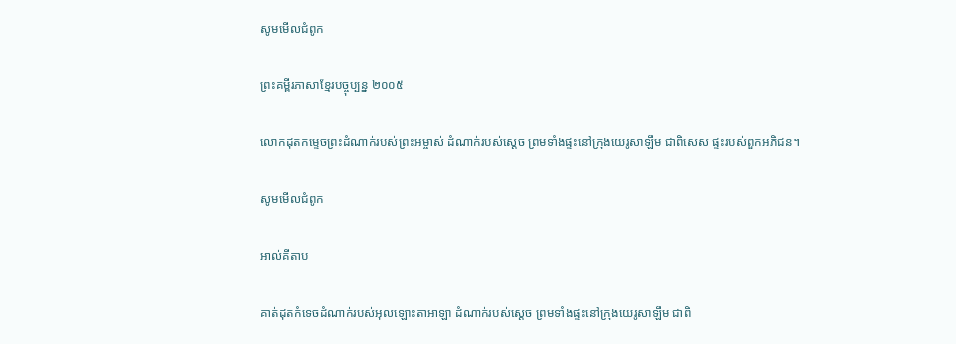សូមមើលជំពូក

ព្រះគម្ពីរភាសាខ្មែរបច្ចុប្បន្ន ២០០៥

លោកដុតកម្ទេចព្រះ‌ដំណាក់របស់ព្រះ‌អម្ចាស់ ដំណាក់របស់ស្ដេច ព្រមទាំងផ្ទះនៅក្រុងយេរូ‌សាឡឹម ជាពិសេស ផ្ទះរបស់ពួកអភិជន។

សូមមើលជំពូក

អាល់គីតាប

គាត់ដុតកំទេចដំណាក់របស់អុលឡោះ‌តាអាឡា ដំណាក់របស់ស្ដេច ព្រមទាំងផ្ទះនៅក្រុងយេរូ‌សាឡឹម ជាពិ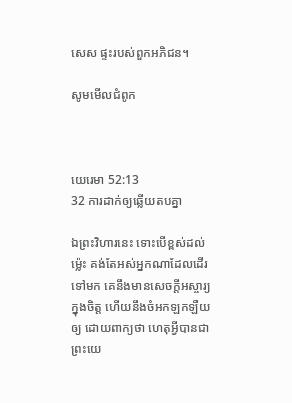សេស ផ្ទះរបស់ពួកអភិជន។

សូមមើលជំពូក



យេរេមា 52:13
32 ការដាក់ឲ្យឆ្លើយតបគ្នា

ឯព្រះ‌វិហារនេះ ទោះបើខ្ពស់ដល់ម៉្លេះ គង់តែអស់អ្នកណាដែលដើរទៅមក គេនឹងមានសេចក្ដីអស្ចារ្យក្នុងចិត្ត ហើយនឹងចំអកឡក‌ឡឺយឲ្យ ដោយពាក្យថា ហេតុអ្វីបានជាព្រះ‌យេ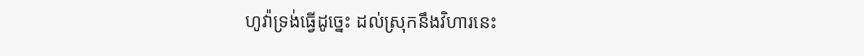ហូវ៉ាទ្រង់ធ្វើដូច្នេះ ដល់ស្រុកនឹងវិហារនេះ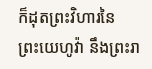ក៏ដុតព្រះ‌វិហារនៃព្រះ‌យេហូវ៉ា នឹងព្រះ‌រា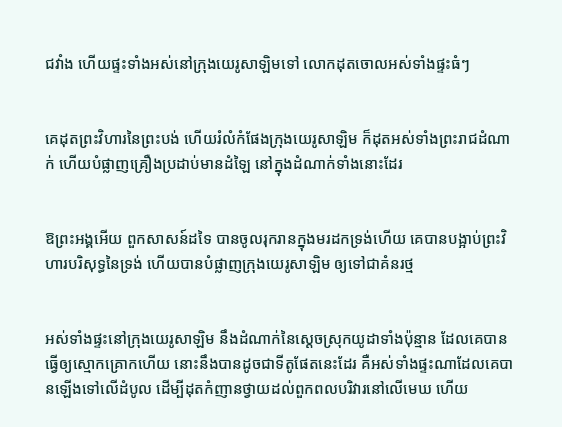ជ‌វាំង ហើយផ្ទះទាំងអស់នៅក្រុងយេរូ‌សាឡិមទៅ លោកដុតចោលអស់ទាំងផ្ទះធំៗ


គេដុតព្រះ‌វិហារនៃព្រះបង់ ហើយរំលំកំផែងក្រុងយេរូ‌សាឡិម ក៏ដុតអស់ទាំងព្រះ‌រាជ‌ដំណាក់ ហើយបំផ្លាញគ្រឿងប្រដាប់មានដំឡៃ នៅក្នុងដំណាក់ទាំងនោះដែរ


ឱព្រះ‌អង្គអើយ ពួកសាសន៍ដទៃ បានចូលរុក‌រានក្នុងមរដកទ្រង់ហើយ គេបានបង្អាប់ព្រះ‌វិហារបរិសុទ្ធនៃទ្រង់ ហើយបានបំផ្លាញក្រុងយេរូ‌សាឡិម ឲ្យទៅជាគំនរថ្ម


អស់ទាំងផ្ទះនៅក្រុងយេរូ‌សាឡិម នឹងដំណាក់នៃស្តេចស្រុកយូដាទាំងប៉ុន្មាន ដែលគេបានធ្វើឲ្យស្មោក‌គ្រោកហើយ នោះនឹងបានដូចជាទីតូផែតនេះដែរ គឺអស់ទាំងផ្ទះណាដែលគេបានឡើងទៅលើដំបូល ដើម្បីដុតកំញានថ្វាយដល់ពួកពល‌បរិវារនៅលើមេឃ ហើយ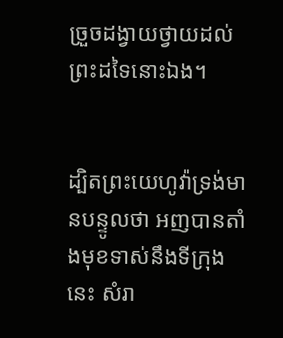ច្រួចដង្វាយថ្វាយដល់ព្រះដទៃនោះឯង។


ដ្បិតព្រះ‌យេហូវ៉ាទ្រង់មានបន្ទូលថា អញបានតាំងមុខទាស់នឹងទីក្រុងនេះ សំរា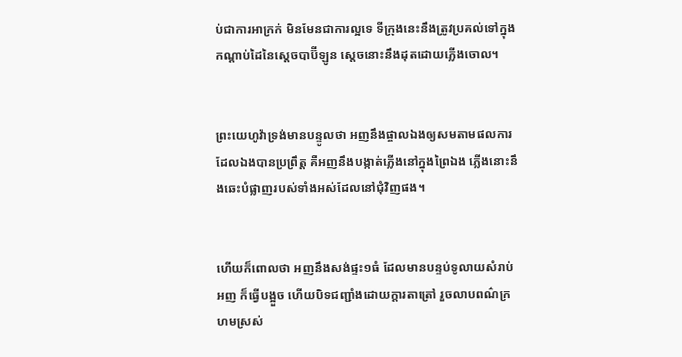ប់ជាការអាក្រក់ មិនមែនជាការល្អទេ ទីក្រុងនេះនឹងត្រូវប្រគល់ទៅក្នុងកណ្តាប់ដៃនៃស្តេចបាប៊ីឡូន ស្តេចនោះនឹងដុតដោយភ្លើងចោល។


ព្រះ‌យេហូវ៉ាទ្រង់មានបន្ទូលថា អញនឹងផ្ចាលឯងឲ្យសមតាមផលការដែលឯងបានប្រព្រឹត្ត គឺអញនឹងបង្កាត់ភ្លើងនៅក្នុងព្រៃឯង ភ្លើងនោះនឹងឆេះបំផ្លាញរបស់ទាំងអស់ដែលនៅជុំវិញផង។


ហើយក៏ពោលថា អញនឹងសង់ផ្ទះ១ធំ ដែលមានបន្ទប់ទូលាយសំរាប់អញ ក៏ធ្វើបង្អួច ហើយបិទជញ្ជាំងដោយក្តារតាត្រៅ រួចលាបពណ៌ក្រហមស្រស់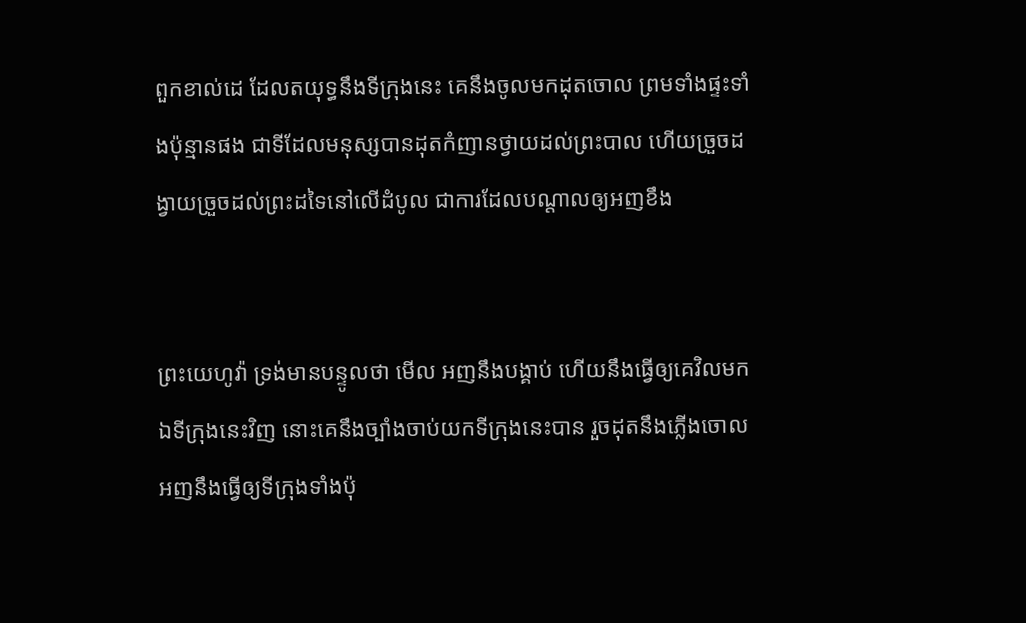ពួកខាល់ដេ ដែលត‌យុទ្ធនឹងទីក្រុងនេះ គេនឹងចូលមកដុតចោល ព្រមទាំងផ្ទះទាំងប៉ុន្មានផង ជាទីដែលមនុស្សបានដុតកំញានថ្វាយដល់ព្រះ‌បាល ហើយច្រួចដង្វាយច្រួចដល់ព្រះដទៃនៅលើដំបូល ជាការដែលបណ្តាលឲ្យអញខឹង


ព្រះ‌យេហូវ៉ា ទ្រង់មានបន្ទូលថា មើល អញនឹងបង្គាប់ ហើយនឹងធ្វើឲ្យគេវិលមកឯទីក្រុងនេះវិញ នោះគេនឹងច្បាំងចាប់យកទីក្រុងនេះបាន រួចដុតនឹងភ្លើងចោល អញនឹងធ្វើឲ្យទីក្រុងទាំងប៉ុ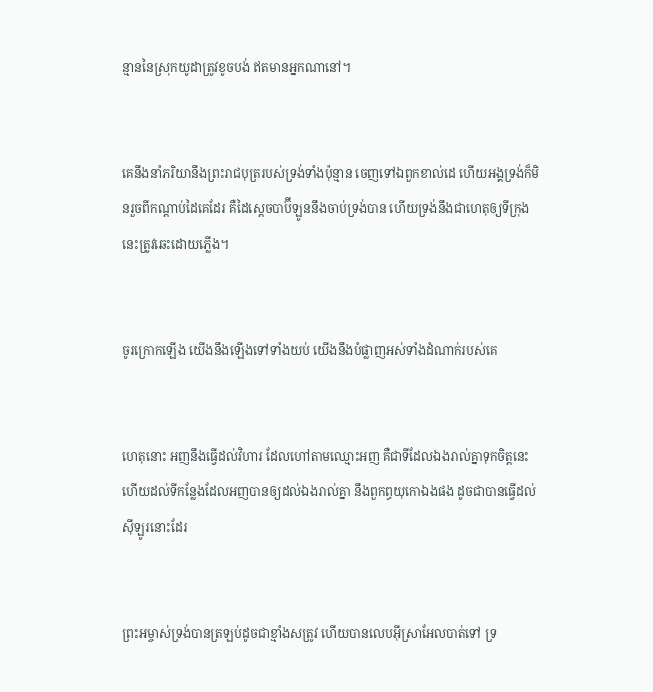ន្មាននៃស្រុកយូដាត្រូវខូចបង់ ឥតមានអ្នកណានៅ។


គេនឹងនាំភរិយានឹងព្រះ‌រាជបុត្ររបស់ទ្រង់ទាំងប៉ុន្មាន ចេញទៅឯពួកខាល់ដេ ហើយអង្គទ្រង់ក៏មិនរួចពីកណ្តាប់ដៃគេដែរ គឺដៃស្តេចបាប៊ីឡូននឹងចាប់ទ្រង់បាន ហើយទ្រង់នឹងជាហេតុឲ្យទីក្រុងនេះត្រូវឆេះដោយភ្លើង។


ចូរក្រោកឡើង យើងនឹងឡើងទៅទាំងយប់ យើងនឹងបំផ្លាញអស់ទាំងដំណាក់របស់គេ


ហេតុនោះ អញនឹងធ្វើដល់វិហារ ដែលហៅតាមឈ្មោះអញ គឺជាទីដែលឯងរាល់គ្នាទុកចិត្តនេះ ហើយដល់ទីកន្លែងដែលអញបានឲ្យដល់ឯងរាល់គ្នា នឹងពួកព្ធយុ‌កោឯងផង ដូចជាបានធ្វើដល់ស៊ីឡូរនោះដែរ


ព្រះ‌អម្ចាស់ទ្រង់បានត្រឡប់ដូចជាខ្មាំងសត្រូវ ហើយបានលេបអ៊ីស្រាអែលបាត់ទៅ ទ្រ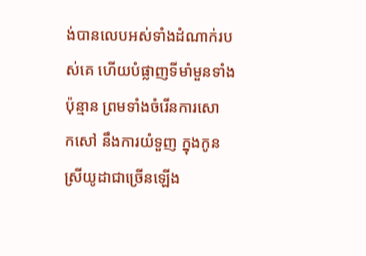ង់បានលេបអស់ទាំងដំណាក់របស់គេ ហើយបំផ្លាញទីមាំ‌មួនទាំងប៉ុន្មាន ព្រមទាំងចំរើនការសោក‌សៅ នឹងការយំទួញ ក្នុងកូនស្រីយូដាជាច្រើនឡើង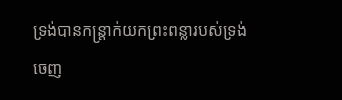ទ្រង់បានកន្ត្រាក់យកព្រះ‌ពន្លារបស់ទ្រង់ចេញ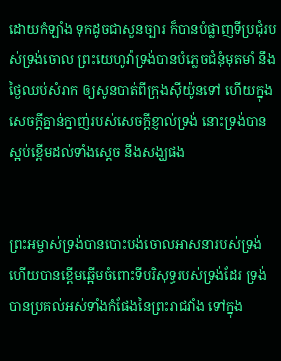ដោយកំឡាំង ទុកដូចជាសួន‌ច្បារ ក៏បានបំផ្លាញទីប្រជុំរបស់ទ្រង់ចោល ព្រះ‌យេហូវ៉ាទ្រង់បានបំភ្លេចជំនុំមុត‌មាំ នឹងថ្ងៃឈប់សំរាក ឲ្យសូនបាត់ពីក្រុងស៊ីយ៉ូនទៅ ហើយក្នុងសេចក្ដីគ្នាន់‌ក្នាញ់របស់សេចក្ដីខ្ញាល់ទ្រង់ នោះទ្រង់បានស្អប់ខ្ពើមដល់ទាំងស្តេច នឹងសង្ឃផង


ព្រះ‌អម្ចាស់ទ្រង់បានបោះ‌បង់ចោលអាសនារបស់ទ្រង់ ហើយបានខ្ពើមឆ្អើមចំពោះទីបរិសុទ្ធរបស់ទ្រង់ដែរ ទ្រង់បានប្រគល់អស់ទាំងកំផែងនៃព្រះ‌រាជ‌វាំង ទៅក្នុង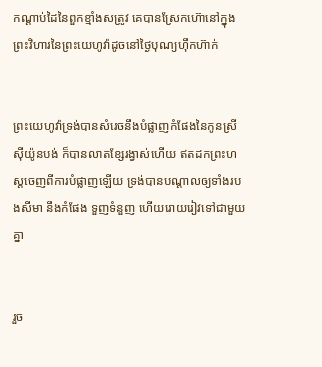កណ្តាប់ដៃនៃពួកខ្មាំងសត្រូវ គេបានស្រែកហ៊ោនៅក្នុងព្រះ‌វិហារនៃព្រះ‌យេហូវ៉ាដូចនៅថ្ងៃបុណ្យហ៊ឹក‌ហ៊ាក់


ព្រះ‌យេហូវ៉ាទ្រង់បានសំរេចនឹងបំផ្លាញកំផែងនៃកូនស្រីស៊ីយ៉ូនបង់ ក៏បានលាតខ្សែរង្វាស់ហើយ ឥតដកព្រះ‌ហស្តចេញពីការបំផ្លាញឡើយ ទ្រង់បានបណ្តាលឲ្យទាំងរបងសីមា នឹងកំផែង ទួញទំនួញ ហើយរោយ‌រៀវទៅជាមួយគ្នា


រួច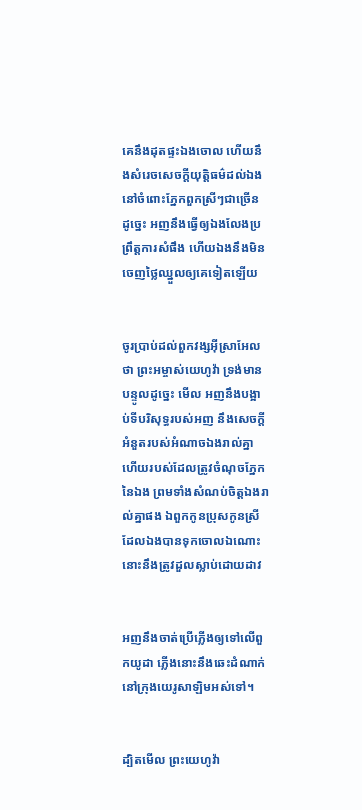គេនឹងដុតផ្ទះឯងចោល ហើយនឹងសំរេចសេចក្ដីយុត្តិ‌ធម៌ដល់ឯង នៅចំពោះភ្នែកពួកស្រីៗជាច្រើន ដូច្នេះ អញនឹងធ្វើឲ្យឯងលែងប្រព្រឹត្តការសំផឹង ហើយឯងនឹងមិនចេញថ្លៃឈ្នួលឲ្យគេទៀតឡើយ


ចូរប្រាប់ដល់ពួកវង្សអ៊ីស្រាអែលថា ព្រះ‌អម្ចាស់យេហូវ៉ា ទ្រង់មានបន្ទូលដូច្នេះ មើល អញនឹងបង្អាប់ទីបរិសុទ្ធរបស់អញ នឹងសេចក្ដីអំនួតរបស់អំណាចឯងរាល់គ្នា ហើយរបស់ដែលត្រូវចំណុចភ្នែកនៃឯង ព្រមទាំងសំណប់ចិត្តឯងរាល់គ្នាផង ឯពួកកូនប្រុសកូនស្រីដែលឯងបានទុកចោលឯណោះ នោះនឹងត្រូវដួលស្លាប់ដោយដាវ


អញនឹងចាត់ប្រើភ្លើងឲ្យទៅលើពួកយូដា ភ្លើងនោះនឹងឆេះដំណាក់នៅក្រុងយេរូ‌សាឡិមអស់ទៅ។


ដ្បិតមើល ព្រះ‌យេហូវ៉ា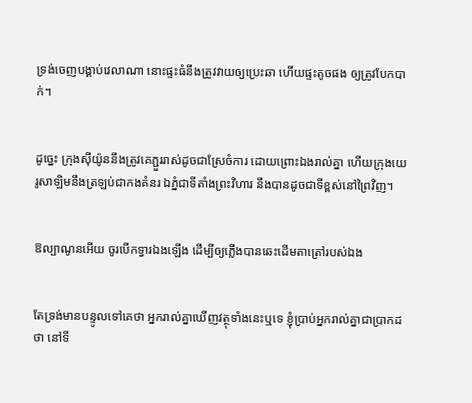ទ្រង់ចេញបង្គាប់វេលាណា នោះផ្ទះធំនឹងត្រូវវាយឲ្យប្រេះ‌ឆា ហើយផ្ទះតូចផង ឲ្យត្រូវបែកបាក់។


ដូច្នេះ ក្រុងស៊ីយ៉ូននឹងត្រូវគេភ្ជួរ‌រាស់ដូចជាស្រែចំការ ដោយព្រោះឯងរាល់គ្នា ហើយក្រុងយេរូ‌សាឡិមនឹងត្រឡប់ជាកងគំនរ ឯភ្នំជាទីតាំងព្រះ‌វិហារ នឹងបានដូចជាទីខ្ពស់នៅព្រៃវិញ។


ឱល្បាណូនអើយ ចូរបើកទ្វារឯងឡើង ដើម្បីឲ្យភ្លើងបានឆេះដើមតាត្រៅរបស់ឯង


តែទ្រង់មានបន្ទូលទៅគេថា អ្នករាល់គ្នាឃើញវត្ថុទាំងនេះឬទេ ខ្ញុំប្រាប់អ្នករាល់គ្នាជាប្រាកដថា នៅទី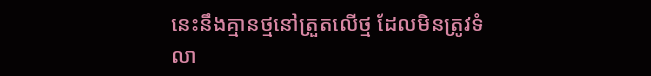នេះនឹងគ្មានថ្មនៅត្រួតលើថ្ម ដែលមិនត្រូវទំលា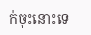ក់ចុះនោះទេ